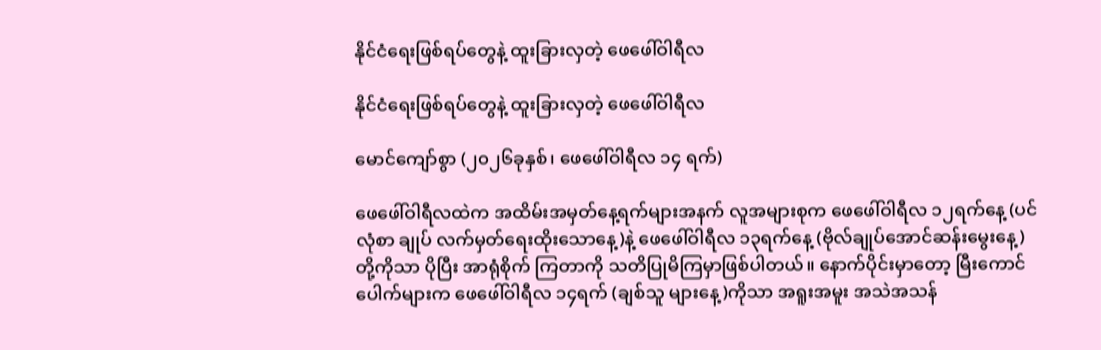နိုင်ငံရေးဖြစ်ရပ်တွေနဲ့ ထူးခြားလှတဲ့ ဖေဖေါ်ဝါရီလ

နိုင်ငံရေးဖြစ်ရပ်တွေနဲ့ ထူးခြားလှတဲ့ ဖေဖေါ်ဝါရီလ

မောင်ကျော်စွာ (၂၀၂၆ခုနှစ်၊ ဖေဖေါ်ဝါရီလ ၁၄ ရက်)

ဖေဖေါ်ဝါရီလထဲက အထိမ်းအမှတ်နေ့ရက်များအနက် လူအများစုက ဖေဖေါ်ဝါရီလ ၁၂ရက်နေ့ (ပင်လုံစာ ချုပ် လက်မှတ်ရေးထိုးသောနေ့)နဲ့ ဖေဖေါ်ဝါရီလ ၁၃ရက်နေ့ (ဗိုလ်ချုပ်အောင်ဆန်းမွေးနေ့)တို့ကိုသာ ပိုပြီး အာရုံစိုက် ကြတာကို သတိပြုမိကြမှာဖြစ်ပါတယ်။ နောက်ပိုင်းမှာတော့ မြီးကောင်ပေါက်များက ဖေဖေါ်ဝါရီလ ၁၄ရက် (ချစ်သူ များနေ့)ကိုသာ အရူးအမူး အသဲအသန်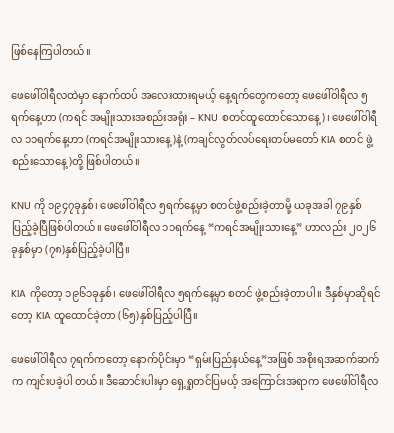ဖြစ်နေကြပါတယ်။

ဖေဖေါ်ဝါရီလထဲမှာ နောက်ထပ် အလေးထားရမယ့် နေ့ရက်တွေကတော့ ဖေဖေါ်ဝါရီလ ၅ရက်နေ့ဟာ (ကရင် အမျိုးသားအစည်းအရုံး – KNU စတင်ထူထောင်သောနေ့)၊ ဖေဖေါ်ဝါရီလ ၁၁ရက်နေ့ဟာ (ကရင်အမျိုးသားနေ့)နဲ့ (ကချင်လွတ်လပ်ရေးတပ်မတော် KIA စတင် ဖွဲ့စည်းသောနေ့)တို့ ဖြစ်ပါတယ်။

KNU ကို ၁၉၄၇ခုနှစ်၊ ဖေဖေါ်ဝါရီလ ၅ရက်နေ့မှာ စတင်ဖွဲ့စည်းခဲ့တာမို့ ယခုအခါ ၇၉နှစ်ပြည့်ခဲ့ပြီဖြစ်ပါတယ်။ ဖေဖေါ်ဝါရီလ ၁၁ရက်နေ့ “ကရင်အမျိုးသားနေ့” ဟာလည်း ၂၀၂၆ ခုနှစ်မှာ (၇၈)နှစ်ပြည့်ခဲ့ပါပြီ။

KIA ကိုတော့ ၁၉၆၁ခုနှစ်၊ ဖေဖေါ်ဝါရီလ ၅ရက်နေ့မှာ စတင် ဖွဲ့စည်းခဲ့တာပါ။ ဒီနှစ်မှာဆိုရင်တော့ KIA ထူထောင်ခဲ့တာ (၆၅)နှစ်ပြည့်ပါပြီ။

ဖေဖေါ်ဝါရီလ ၇ရက်ကတော့ နောက်ပိုင်းမှာ “ရှမ်းပြည်နယ်နေ့”အဖြစ် အစိုးရအဆက်ဆက်က ကျင်းပခဲ့ပါ တယ်။ ဒီဆောင်းပါးမှာ ရှေ့ရှုတင်ပြမယ့် အကြောင်းအရာက ဖေဖေါ်ဝါရီလ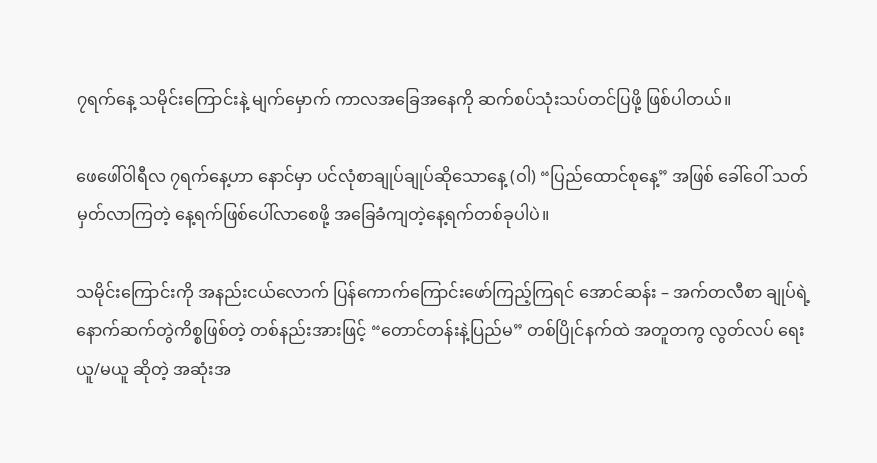၇ရက်နေ့ သမိုင်းကြောင်းနဲ့ မျက်မှောက် ကာလအခြေအနေကို ဆက်စပ်သုံးသပ်တင်ပြဖို့ ဖြစ်ပါတယ်။

ဖေဖေါ်ဝါရီလ ၇ရက်နေ့ဟာ နောင်မှာ ပင်လုံစာချုပ်ချုပ်ဆိုသောနေ့ (ဝါ) “ပြည်ထောင်စုနေ့” အဖြစ် ခေါ်ဝေါ် သတ်မှတ်လာကြတဲ့ နေ့ရက်ဖြစ်ပေါ်လာစေဖို့ အခြေခံကျတဲ့နေ့ရက်တစ်ခုပါပဲ။

သမိုင်းကြောင်းကို အနည်းငယ်လောက် ပြန်ကောက်ကြောင်းဖော်ကြည့်ကြရင် အောင်ဆန်း – အက်တလီစာ ချုပ်ရဲ့ နောက်ဆက်တွဲကိစ္စဖြစ်တဲ့ တစ်နည်းအားဖြင့် “တောင်တန်းနဲ့ပြည်မ” တစ်ပြိုင်နက်ထဲ အတူတကွ လွတ်လပ် ရေး ယူ/မယူ ဆိုတဲ့ အဆုံးအ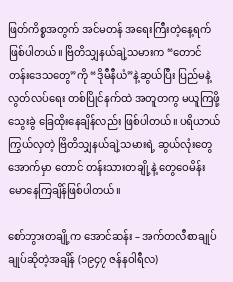ဖြတ်ကိစ္စအတွက် အင်မတန် အရေးကြီးတဲ့နေ့ရက်ဖြစ်ပါတယ်။ ဗြိတိသျှနယ်ချဲ့သမားက “တောင်တန်းဒေသတွေ”ကို “ဒိုမီနီယံ”နဲ့ဆွယ်ပြီး ပြည်မနဲ့ လွတ်လပ်ရေး တစ်ပြိုင်နက်ထဲ အတူတကွ မယူကြဖို့ သွေးခွဲ ခြေထိုးနေချိန်လည်း ဖြစ်ပါတယ်။ ပရိယာယ်ကြွယ်လှတဲ့ ဗြိတိသျှနယ်ချဲ့သမားရဲ့ ဆွယ်လုံးတွေအောက်မှာ တောင် တန်းသားတချို့နဲ့ တွေဝေမိန်းမောနေကြချိန်ဖြစ်ပါတယ်။

စော်ဘွားတချို့က အောင်ဆန်း – အက်တလီစာချုပ် ချုပ်ဆိုတဲ့အချိန် (၁၉၄၇ ဇန်နဝါရီလ)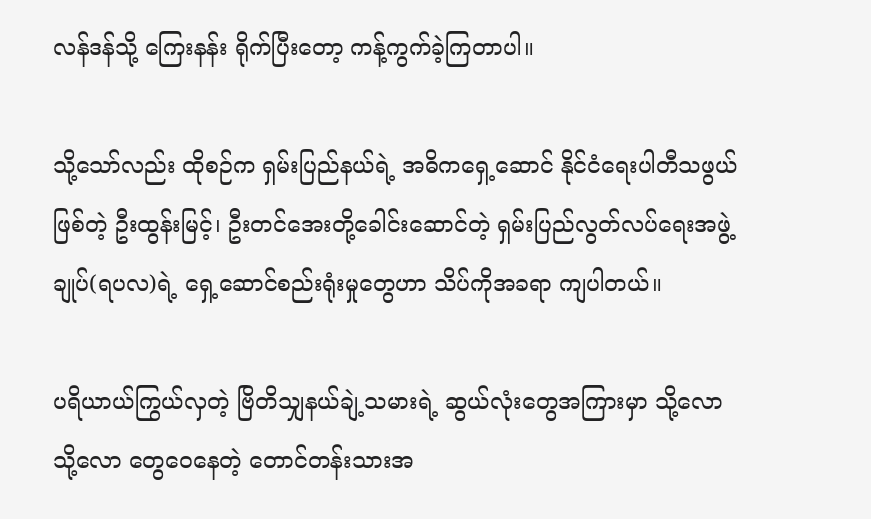လန်ဒန်သို့ ကြေးနန်း ရိုက်ပြီးတော့ ကန့်ကွက်ခဲ့ကြတာပါ။

သို့သော်လည်း ထိုစဉ်က ရှမ်းပြည်နယ်ရဲ့ အဓိကရှေ့ဆောင် နိုင်ငံရေးပါတီသဖွယ်ဖြစ်တဲ့ ဦးထွန်းမြင့်၊ ဦးတင်အေးတို့ခေါင်းဆောင်တဲ့ ရှမ်းပြည်လွတ်လပ်ရေးအဖွဲ့ချုပ်(ရပလ)ရဲ့ ရှေ့ဆောင်စည်းရုံးမှုတွေဟာ သိပ်ကိုအခရာ ကျပါတယ်။

ပရိယာယ်ကြွယ်လှတဲ့ ဗြိတိသျှနယ်ချဲ့သမားရဲ့ ဆွယ်လုံးတွေအကြားမှာ သို့လော သို့လော တွေဝေနေတဲ့ တောင်တန်းသားအ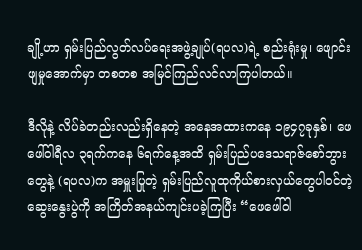ချို့ဟာ ရှမ်းပြည်လွတ်လပ်ရေးအဖွဲ့ချုပ်(ရပလ)ရဲ့ စည်းရုံးမှု၊ ဖျောင်းဖျမှုအောက်မှာ တစတစ အမြင်ကြည်လင်လာကြပါတယ်။

ဒီလိုနဲ့ လိပ်ခဲတည်းလည်းရှိနေတဲ့ အနေအထားကနေ ၁၉၄၇ခုနှစ်၊ ဖေဖေါ်ဝါရီလ ၃ရက်ကနေ ၆ရက်နေ့အထိ ရှမ်းပြည်ပဒေသရာဇ်စော်ဘွားတွေနဲ့ (ရပလ)က အမှူးပြုတဲ့ ရှမ်းပြည်လူထုကိုယ်စားလှယ်တွေပါဝင်တဲ့ ဆွေးနွေးပွဲကို အကြိတ်အနယ်ကျင်းပခဲ့ကြပြီး “ဖေဖေါ်ဝါ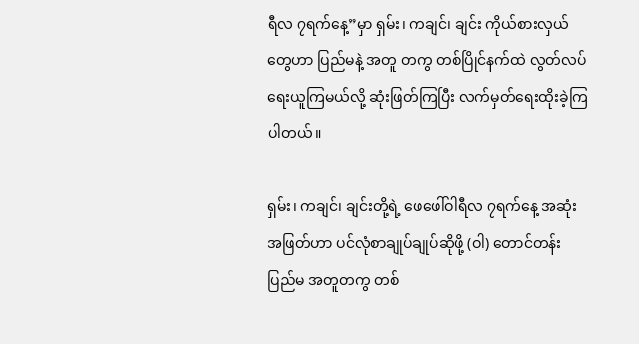ရီလ ၇ရက်နေ့”မှာ ရှမ်း၊ ကချင်၊ ချင်း ကိုယ်စားလှယ်တွေဟာ ပြည်မနဲ့ အတူ တကွ တစ်ပြိုင်နက်ထဲ လွတ်လပ်ရေးယူကြမယ်လို့ ဆုံးဖြတ်ကြပြီး လက်မှတ်ရေးထိုးခဲ့ကြပါတယ်။

ရှမ်း၊ ကချင်၊ ချင်းတို့ရဲ့ ဖေဖေါ်ဝါရီလ ၇ရက်နေ့ အဆုံးအဖြတ်ဟာ ပင်လုံစာချုပ်ချုပ်ဆိုဖို့ (ဝါ) တောင်တန်း ပြည်မ အတူတကွ တစ်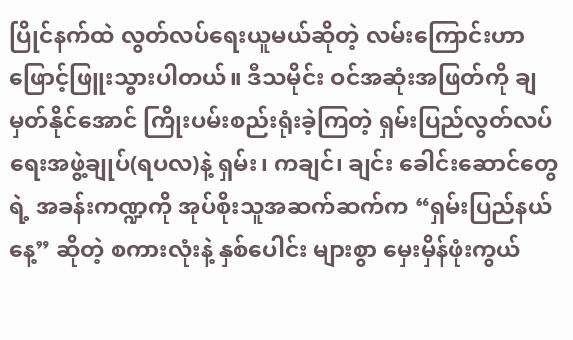ပြိုင်နက်ထဲ လွတ်လပ်ရေးယူမယ်ဆိုတဲ့ လမ်းကြောင်းဟာ ဖြောင့်ဖြူးသွားပါတယ်။ ဒီသမိုင်း ဝင်အဆုံးအဖြတ်ကို ချမှတ်နိုင်အောင် ကြိုးပမ်းစည်းရုံးခဲ့ကြတဲ့ ရှမ်းပြည်လွတ်လပ်ရေးအဖွဲ့ချုပ်(ရပလ)နဲ့ ရှမ်း၊ ကချင်၊ ချင်း ခေါင်းဆောင်တွေရဲ့ အခန်းကဏ္ဍကို အုပ်စိုးသူအဆက်ဆက်က “ရှမ်းပြည်နယ်နေ့” ဆိုတဲ့ စကားလုံးနဲ့ နှစ်ပေါင်း များစွာ မှေးမှိန်ဖုံးကွယ်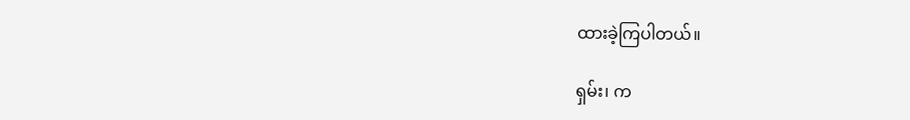ထားခဲ့ကြပါတယ်။

ရှမ်း၊ က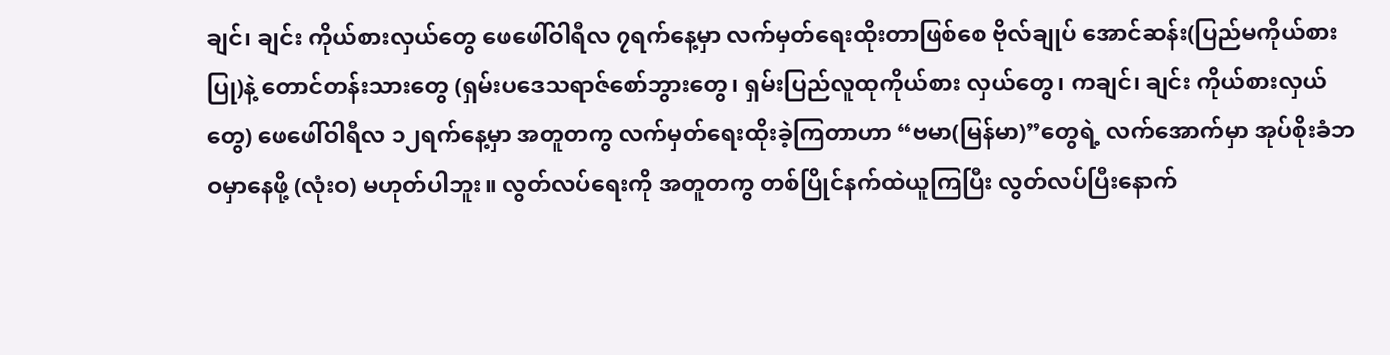ချင်၊ ချင်း ကိုယ်စားလှယ်တွေ ဖေဖေါ်ဝါရီလ ၇ရက်နေ့မှာ လက်မှတ်ရေးထိုးတာဖြစ်စေ ဗိုလ်ချုပ် အောင်ဆန်း(ပြည်မကိုယ်စားပြု)နဲ့ တောင်တန်းသားတွေ (ရှမ်းပဒေသရာဇ်စော်ဘွားတွေ၊ ရှမ်းပြည်လူထုကိုယ်စား လှယ်တွေ၊ ကချင်၊ ချင်း ကိုယ်စားလှယ်တွေ) ဖေဖေါ်ဝါရီလ ၁၂ရက်နေ့မှာ အတူတကွ လက်မှတ်ရေးထိုးခဲ့ကြတာဟာ “ဗမာ(မြန်မာ)”တွေရဲ့ လက်အောက်မှာ အုပ်စိုးခံဘဝမှာနေဖို့ (လုံးဝ) မဟုတ်ပါဘူး။ လွတ်လပ်ရေးကို အတူတကွ တစ်ပြိုင်နက်ထဲယူကြပြီး လွတ်လပ်ပြီးနောက်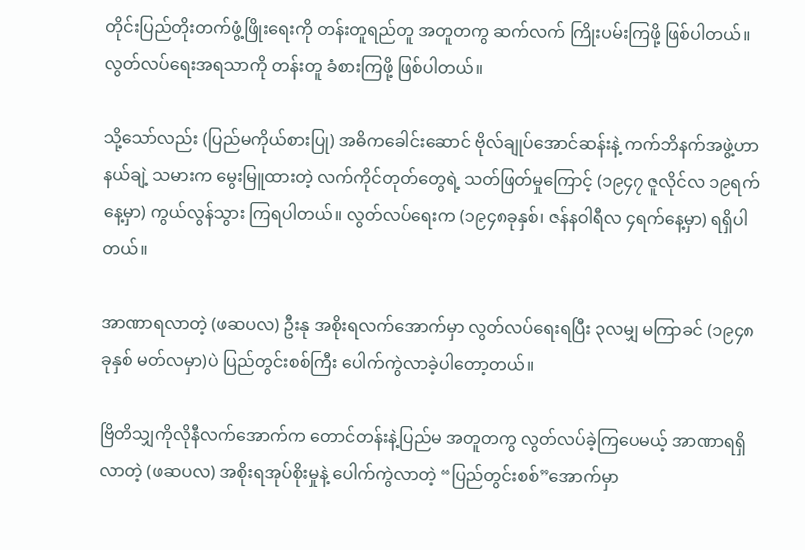တိုင်းပြည်တိုးတက်ဖွံ့ဖြိုးရေးကို တန်းတူရည်တူ အတူတကွ ဆက်လက် ကြိုးပမ်းကြဖို့ ဖြစ်ပါတယ်။ လွတ်လပ်ရေးအရသာကို တန်းတူ ခံစားကြဖို့ ဖြစ်ပါတယ်။

သို့သော်လည်း (ပြည်မကိုယ်စားပြု) အဓိကခေါင်းဆောင် ဗိုလ်ချုပ်အောင်ဆန်းနဲ့ ကက်ဘိနက်အဖွဲ့ဟာ နယ်ချဲ့ သမားက မွေးမြူထားတဲ့ လက်ကိုင်တုတ်တွေရဲ့ သတ်ဖြတ်မှုကြောင့် (၁၉၄၇ ဇူလိုင်လ ၁၉ရက်နေ့မှာ) ကွယ်လွန်သွား ကြရပါတယ်။ လွတ်လပ်ရေးက (၁၉၄၈ခုနှစ်၊ ဇန်နဝါရီလ ၄ရက်နေ့မှာ) ရရှိပါတယ်။

အာဏာရလာတဲ့ (ဖဆပလ) ဦးနု အစိုးရလက်အောက်မှာ လွတ်လပ်ရေးရပြီး ၃လမျှ မကြာခင် (၁၉၄၈ ခုနှစ် မတ်လမှာ)ပဲ ပြည်တွင်းစစ်ကြီး ပေါက်ကွဲလာခဲ့ပါတော့တယ်။

ဗြိတိသျှကိုလိုနီလက်အောက်က တောင်တန်းနဲ့ပြည်မ အတူတကွ လွတ်လပ်ခဲ့ကြပေမယ့် အာဏာရရှိလာတဲ့ (ဖဆပလ) အစိုးရအုပ်စိုးမှုနဲ့ ပေါက်ကွဲလာတဲ့ “ပြည်တွင်းစစ်”အောက်မှာ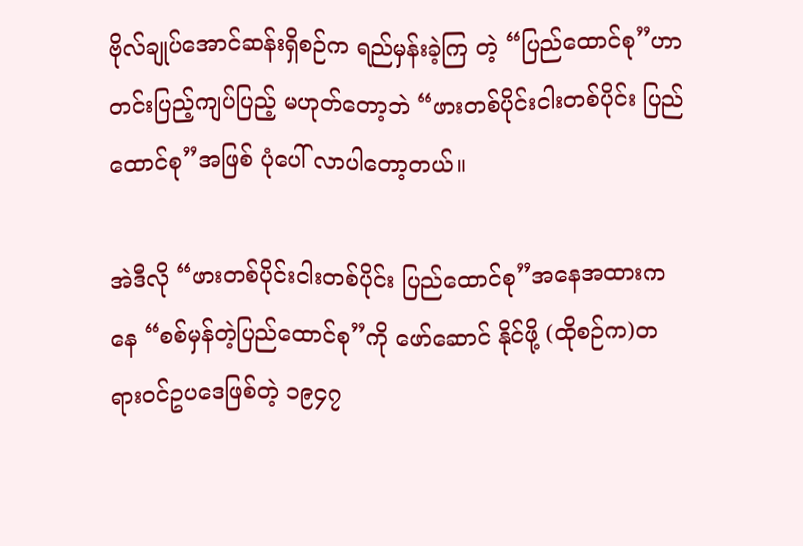ဗိုလ်ချုပ်အောင်ဆန်းရှိစဉ်က ရည်မှန်းခဲ့ကြ တဲ့ “ပြည်ထောင်စု”ဟာ တင်းပြည့်ကျပ်ပြည့် မဟုတ်တော့ဘဲ “ဖားတစ်ပိုင်းငါးတစ်ပိုင်း ပြည်ထောင်စု”အဖြစ် ပုံပေါ် လာပါတော့တယ်။

အဲဒီလို “ဖားတစ်ပိုင်းငါးတစ်ပိုင်း ပြည်ထောင်စု”အနေအထားကနေ “စစ်မှန်တဲ့ပြည်ထောင်စု”ကို ဖော်ဆောင် နိုင်ဖို့ (ထိုစဉ်က)တရားဝင်ဥပဒေဖြစ်တဲ့ ၁၉၄၇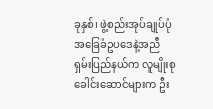ခုနှစ်၊ ဖွဲ့စည်းအုပ်ချုပ်ပုံ အခြေခံဥပဒေနဲ့အညီ ရှမ်းပြည်နယ်က လူမျိုးစု ခေါင်းဆောင်များက ဦး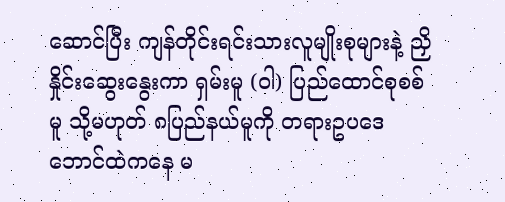ဆောင်ပြီး ကျန်တိုင်းရင်းသားလူမျိုးစုများနဲ့ ညှိနှိုင်းဆွေးနွေးကာ ရှမ်းမူ (ဝါ) ပြည်ထောင်စုစစ်မူ သို့မဟုတ် ၈ပြည်နယ်မူကို တရားဥပဒေဘောင်ထဲကနေ မ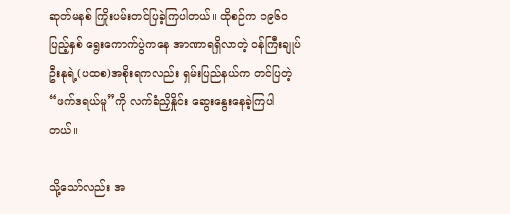ဆုတ်မနစ် ကြိုးပမ်းတင်ပြခဲ့ကြပါတယ်။ ထိုစဉ်က ၁၉၆၀ ပြည့်နှစ် ရွေးကောက်ပွဲကနေ အာဏာရရှိလာတဲ့ ဝန်ကြီးချုပ် ဦးနုရဲ့(ပထစ)အစိုးရကလည်း ရှမ်းပြည်နယ်က တင်ပြတဲ့ “ဖက်ဒရယ်မူ”ကို လက်ခံညှိနှိုင်း ဆွေးနွေးနေခဲ့ကြပါတယ်။

သို့သော်လည်း အ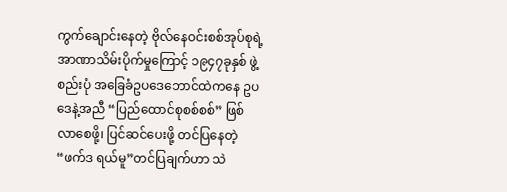ကွက်ချောင်းနေတဲ့ ဗိုလ်နေဝင်းစစ်အုပ်စုရဲ့ အာဏာသိမ်းပိုက်မှုကြောင့် ၁၉၄၇ခုနှစ် ဖွဲ့စည်းပုံ အခြေခံဥပဒေဘောင်ထဲကနေ ဥပဒေနဲ့အညီ “ပြည်ထောင်စုစစ်စစ်” ဖြစ်လာစေဖို့၊ ပြင်ဆင်ပေးဖို့ တင်ပြနေတဲ့ “ဖက်ဒ ရယ်မူ”တင်ပြချက်ဟာ သဲ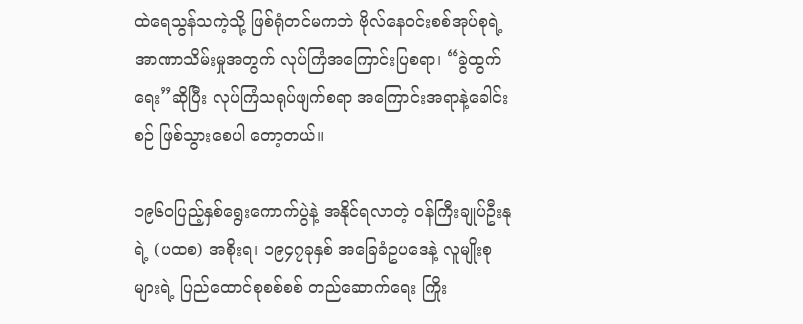ထဲရေသွန်သကဲ့သို့ ဖြစ်ရုံတင်မကဘဲ ဗိုလ်နေဝင်းစစ်အုပ်စုရဲ့ အာဏာသိမ်းမှုအတွက် လုပ်ကြံအကြောင်းပြစရာ၊ “ခွဲထွက်ရေး”ဆိုပြီး လုပ်ကြံသရုပ်ဖျက်စရာ အကြောင်းအရာနဲ့ခေါင်းစဉ် ဖြစ်သွားစေပါ တော့တယ်။

၁၉၆၀ပြည့်နှစ်ရွေးကောက်ပွဲနဲ့ အနိုင်ရလာတဲ့ ဝန်ကြီးချုပ်ဦးနုရဲ့ (ပထစ) အစိုးရ၊ ၁၉၄၇ခုနှစ် အခြေခံဥပဒေနဲ့ လူမျိုးစုများရဲ့ ပြည်ထောင်စုစစ်စစ် တည်ဆောက်ရေး ကြိုး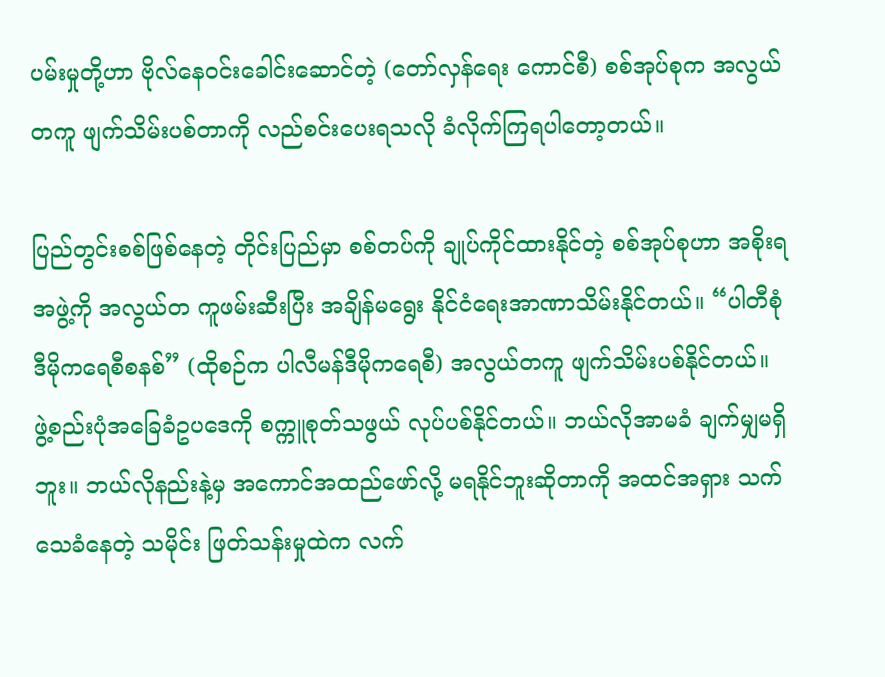ပမ်းမှုတို့ဟာ ဗိုလ်နေဝင်းခေါင်းဆောင်တဲ့ (တော်လှန်ရေး ကောင်စီ) စစ်အုပ်စုက အလွယ်တကူ ဖျက်သိမ်းပစ်တာကို လည်စင်းပေးရသလို ခံလိုက်ကြရပါတော့တယ်။

ပြည်တွင်းစစ်ဖြစ်နေတဲ့ တိုင်းပြည်မှာ စစ်တပ်ကို ချုပ်ကိုင်ထားနိုင်တဲ့ စစ်အုပ်စုဟာ အစိုးရအဖွဲ့ကို အလွယ်တ ကူဖမ်းဆီးပြီး အချိန်မရွေး နိုင်ငံရေးအာဏာသိမ်းနိုင်တယ်။ “ပါတီစုံဒီမိုကရေစီစနစ်” (ထိုစဉ်က ပါလီမန်ဒီမိုကရေစီ) အလွယ်တကူ ဖျက်သိမ်းပစ်နိုင်တယ်။ ဖွဲ့စည်းပုံအခြေခံဥပဒေကို စက္ကူစုတ်သဖွယ် လုပ်ပစ်နိုင်တယ်။ ဘယ်လိုအာမခံ ချက်မျှမရှိဘူး။ ဘယ်လိုနည်းနဲ့မှ အကောင်အထည်ဖော်လို့ မရနိုင်ဘူးဆိုတာကို အထင်အရှား သက်သေခံနေတဲ့ သမိုင်း ဖြတ်သန်းမှုထဲက လက်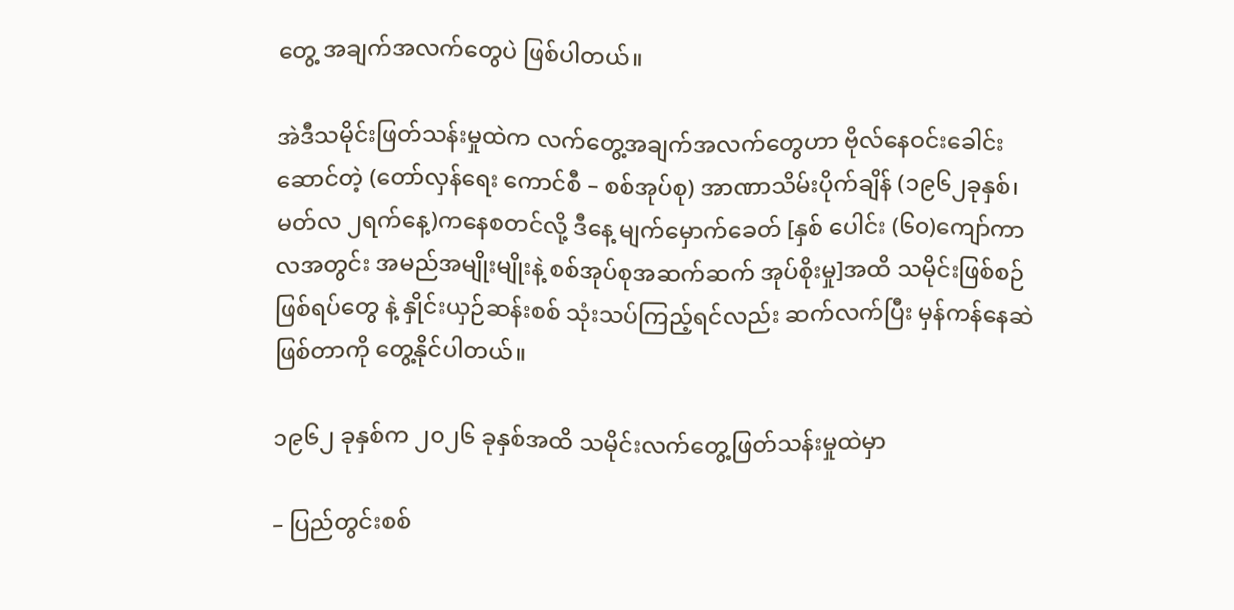တွေ့ အချက်အလက်တွေပဲ ဖြစ်ပါတယ်။

အဲဒီသမိုင်းဖြတ်သန်းမှုထဲက လက်တွေ့အချက်အလက်တွေဟာ ဗိုလ်နေဝင်းခေါင်းဆောင်တဲ့ (တော်လှန်ရေး ကောင်စီ – စစ်အုပ်စု) အာဏာသိမ်းပိုက်ချိန် (၁၉၆၂ခုနှစ်၊ မတ်လ ၂ရက်နေ့)ကနေစတင်လို့ ဒီနေ့ မျက်မှောက်ခေတ် [နှစ် ပေါင်း (၆၀)ကျော်ကာလအတွင်း အမည်အမျိုးမျိုးနဲ့ စစ်အုပ်စုအဆက်ဆက် အုပ်စိုးမှု]အထိ သမိုင်းဖြစ်စဉ်ဖြစ်ရပ်တွေ နဲ့ နှိုင်းယှဉ်ဆန်းစစ် သုံးသပ်ကြည့်ရင်လည်း ဆက်လက်ပြီး မှန်ကန်နေဆဲဖြစ်တာကို တွေ့နိုင်ပါတယ်။

၁၉၆၂ ခုနှစ်က ၂၀၂၆ ခုနှစ်အထိ သမိုင်းလက်တွေ့ဖြတ်သန်းမှုထဲမှာ

– ပြည်တွင်းစစ်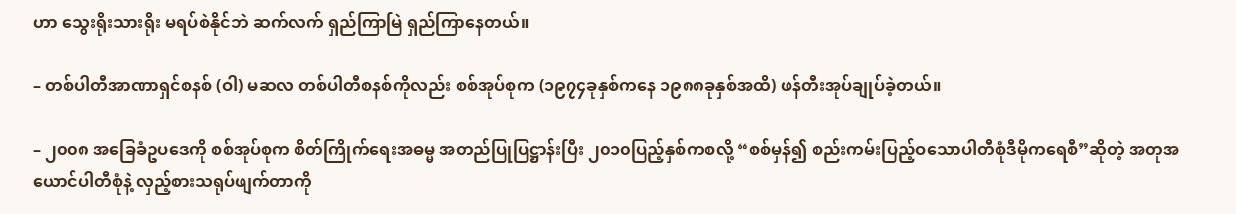ဟာ သွေးရိုးသားရိုး မရပ်စဲနိုင်ဘဲ ဆက်လက် ရှည်ကြာမြဲ ရှည်ကြာနေတယ်။

– တစ်ပါတီအာဏာရှင်စနစ် (ဝါ) မဆလ တစ်ပါတီစနစ်ကိုလည်း စစ်အုပ်စုက (၁၉၇၄ခုနှစ်ကနေ ၁၉၈၈ခုနှစ်အထိ) ဖန်တီးအုပ်ချုပ်ခဲ့တယ်။

– ၂၀၀၈ အခြေခံဥပဒေကို စစ်အုပ်စုက စိတ်ကြိုက်ရေးအဓမ္မ အတည်ပြုပြဋ္ဌာန်းပြီး ၂၀၁၀ပြည့်နှစ်ကစလို့ “စစ်မှန်၍ စည်းကမ်းပြည့်ဝသောပါတီစုံဒီမိုကရေစီ”ဆိုတဲ့ အတုအယောင်ပါတီစုံနဲ့ လှည့်စားသရုပ်ဖျက်တာကို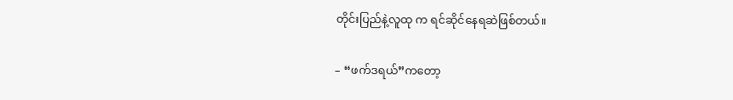တိုင်းပြည်နဲ့လူထု က ရင်ဆိုင်နေရဆဲဖြစ်တယ်။

– “ဖက်ဒရယ်”ကတော့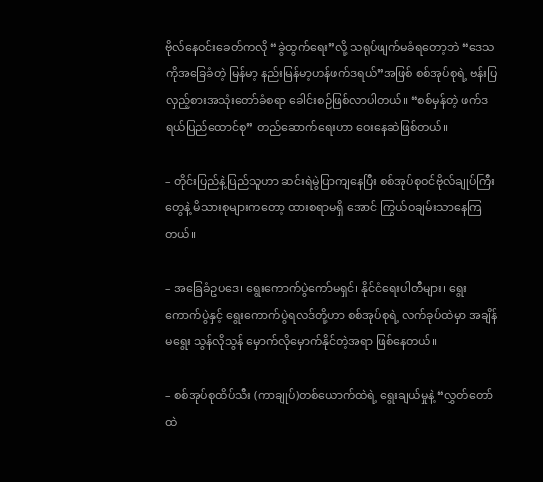ဗိုလ်နေဝင်းခေတ်ကလို “ခွဲထွက်ရေး”လို့ သရုပ်ဖျက်မခံရတော့ဘဲ “ဒေသကိုအခြေခံတဲ့ မြန်မာ့ နည်းမြန်မာ့ဟန်ဖက်ဒရယ်”အဖြစ် စစ်အုပ်စုရဲ့ ဗန်းပြလှည့်စားအသုံးတော်ခံစရာ ခေါင်းစဉ်ဖြစ်လာပါတယ်။ “စစ်မှန်တဲ့ ဖက်ဒရယ်ပြည်ထောင်စု” တည်ဆောက်ရေးဟာ ဝေးနေဆဲဖြစ်တယ်။

– တိုင်းပြည်နဲ့ပြည်သူဟာ ဆင်းရဲမွဲပြာကျနေပြီး စစ်အုပ်စုဝင်ဗိုလ်ချုပ်ကြီးတွေနဲ့ မိသားစုများကတော့ ထားစရာမရှိ အောင် ကြွယ်ဝချမ်းသာနေကြတယ်။

– အခြေခံဥပဒေ၊ ရွေးကောက်ပွဲကော်မရှင်၊ နိုင်ငံရေးပါတီများ၊ ရွေးကောက်ပွဲနှင့် ရွေးကောက်ပွဲရလဒ်တို့ဟာ စစ်အုပ်စုရဲ့ လက်ခုပ်ထဲမှာ အချိန်မရွေး သွန်လိုသွန် မှောက်လိုမှောက်နိုင်တဲ့အရာ ဖြစ်နေတယ်။

– စစ်အုပ်စုထိပ်သီး (ကာချုပ်)တစ်ယောက်ထဲရဲ့ ရွေးချယ်မှုနဲ့ “လွှတ်တော်ထဲ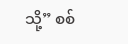သို့” စစ်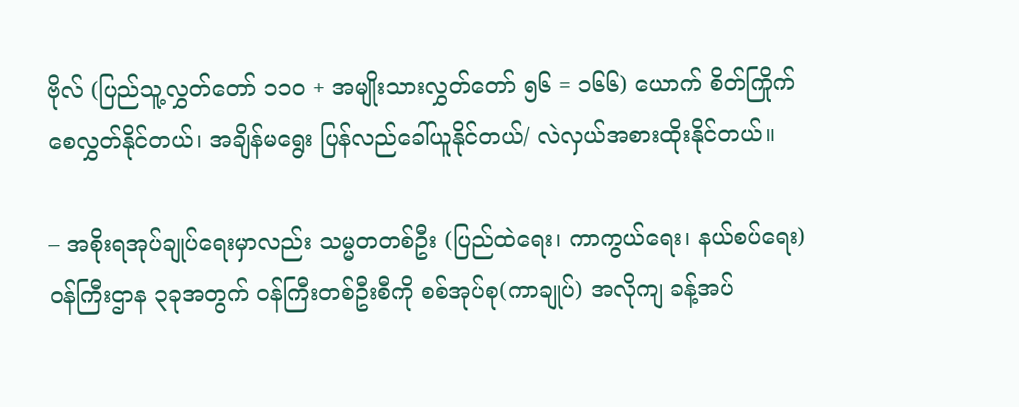ဗိုလ် (ပြည်သူ့လွှတ်တော် ၁၁၀ + အမျိုးသားလွှတ်တော် ၅၆ = ၁၆၆) ယောက် စိတ်ကြိုက် စေလွှတ်နိုင်တယ်၊ အချိန်မရွေး ပြန်လည်ခေါ်ယူနိုင်တယ်/ လဲလှယ်အစားထိုးနိုင်တယ်။

– အစိုးရအုပ်ချုပ်ရေးမှာလည်း သမ္မတတစ်ဦး (ပြည်ထဲရေး၊ ကာကွယ်ရေး၊ နယ်စပ်ရေး) ဝန်ကြီးဌာန ၃ခုအတွက် ဝန်ကြီးတစ်ဦးစီကို စစ်အုပ်စု(ကာချုပ်) အလိုကျ ခန့်အပ်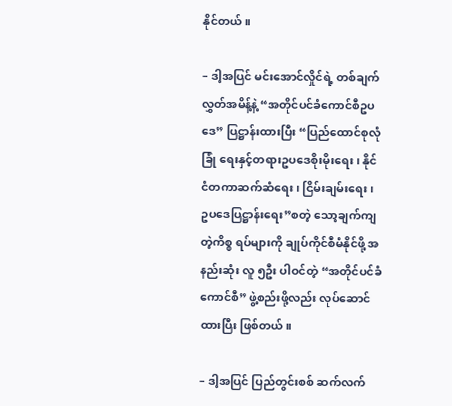နိုင်တယ်။

– ဒါ့အပြင် မင်းအောင်လှိုင်ရဲ့ တစ်ချက်လွှတ်အမိန့်နဲ့ “အတိုင်ပင်ခံကောင်စီဥပဒေ” ပြဋ္ဌာန်းထားပြီး “ပြည်ထောင်စုလုံခြုံ ရေးနှင့်တရားဥပဒေစိုးမိုးရေး၊ နိုင်ငံတကာဆက်ဆံရေး၊ ငြိမ်းချမ်းရေး၊ ဥပဒေပြဋ္ဌာန်းရေး”စတဲ့ သော့ချက်ကျတဲ့ကိစ္စ ရပ်များကို ချုပ်ကိုင်စီမံနိုင်ဖို့ အနည်းဆုံး လူ ၅ဦး ပါဝင်တဲ့ “အတိုင်ပင်ခံကောင်စီ” ဖွဲ့စည်းဖို့လည်း လုပ်ဆောင်ထားပြီး ဖြစ်တယ်။

– ဒါ့အပြင် ပြည်တွင်းစစ် ဆက်လက်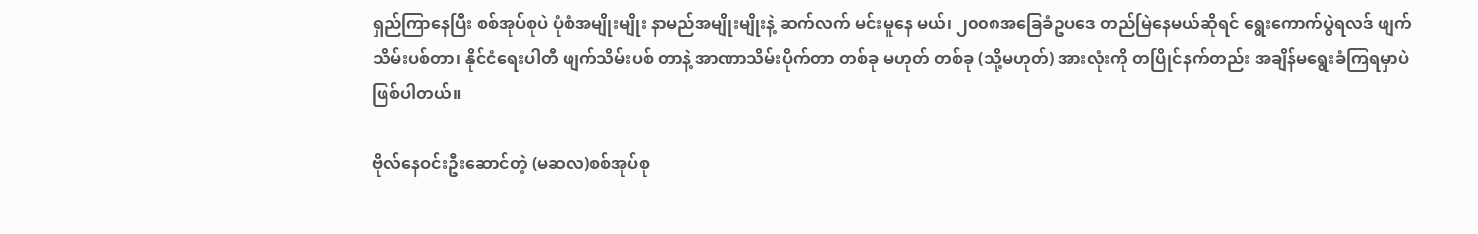ရှည်ကြာနေပြီး စစ်အုပ်စုပဲ ပုံစံအမျိုးမျိုး နာမည်အမျိုးမျိုးနဲ့ ဆက်လက် မင်းမူနေ မယ်၊ ၂၀၀၈အခြေခံဥပဒေ တည်မြဲနေမယ်ဆိုရင် ရွေးကောက်ပွဲရလဒ် ဖျက်သိမ်းပစ်တာ၊ နိုင်ငံရေးပါတီ ဖျက်သိမ်းပစ် တာနဲ့ အာဏာသိမ်းပိုက်တာ တစ်ခု မဟုတ် တစ်ခု (သို့မဟုတ်) အားလုံးကို တပြိုင်နက်တည်း အချိန်မရွေးခံကြရမှာပဲ ဖြစ်ပါတယ်။

ဗိုလ်နေဝင်းဦးဆောင်တဲ့ (မဆလ)စစ်အုပ်စု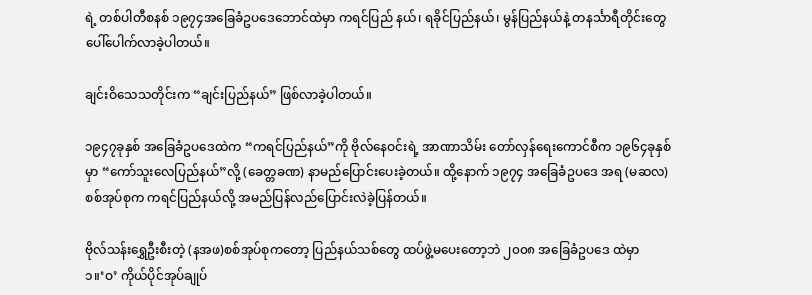ရဲ့ တစ်ပါတီစနစ် ၁၉၇၄အခြေခံဥပဒေဘောင်ထဲမှာ ကရင်ပြည် နယ်၊ ရခိုင်ပြည်နယ်၊ မွန်ပြည်နယ်နဲ့ တနင်္သာရီတိုင်းတွေ ပေါ်ပေါက်လာခဲ့ပါတယ်။

ချင်းဝိသေသတိုင်းက “ချင်းပြည်နယ်” ဖြစ်လာခဲ့ပါတယ်။

၁၉၄၇ခုနှစ် အခြေခံဥပဒေထဲက “ကရင်ပြည်နယ်”ကို ဗိုလ်နေဝင်းရဲ့ အာဏာသိမ်း တော်လှန်ရေးကောင်စီက ၁၉၆၄ခုနှစ်မှာ “ကော်သူးလေပြည်နယ်”လို့ (ခေတ္တခဏ) နာမည်ပြောင်းပေးခဲ့တယ်။ ထို့နောက် ၁၉၇၄ အခြေခံဥပဒေ အရ (မဆလ) စစ်အုပ်စုက ကရင်ပြည်နယ်လို့ အမည်ပြန်လည်ပြောင်းလဲခဲ့ပြန်တယ်။

ဗိုလ်သန်းရွှေဦးစီးတဲ့ (နအဖ)စစ်အုပ်စုကတော့ ပြည်နယ်သစ်တွေ ထပ်ဖွဲ့မပေးတော့ဘဲ ၂၀၀၈ အခြေခံဥပဒေ ထဲမှာ ၁။‘ဝ’ ကိုယ်ပိုင်အုပ်ချုပ်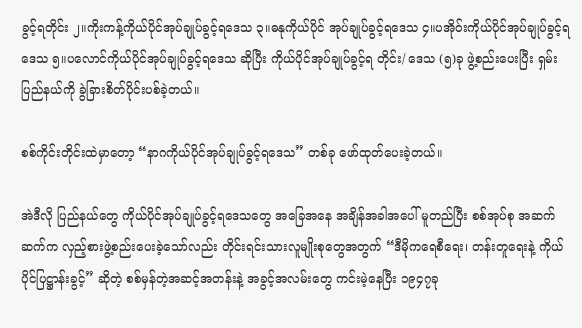ခွင့်ရတိုင်း ၂။ကိုးကန့်ကိုယ်ပိုင်အုပ်ချုပ်ခွင့်ရဒေသ ၃။ဓနုကိုယ်ပိုင် အုပ်ချုပ်ခွင့်ရဒေသ ၄။ပအိုဝ်းကိုယ်ပိုင်အုပ်ချုပ်ခွင့်ရဒေသ ၅။ပလောင်ကိုယ်ပိုင်အုပ်ချုပ်ခွင့်ရဒေသ ဆိုပြီး ကိုယ်ပိုင်အုပ်ချုပ်ခွင့်ရ တိုင်း/ ဒေသ (၅)ခု ဖွဲ့စည်းပေးပြီး ရှမ်းပြည်နယ်ကို ခွဲခြားစိတ်ပိုင်းပစ်ခဲ့တယ်။

စစ်ကိုင်းတိုင်းထဲမှာတော့ “နာဂကိုယ်ပိုင်အုပ်ချုပ်ခွင့်ရဒေသ” တစ်ခု ဖော်ထုတ်ပေးခဲ့တယ်။

အဲဒီလို ပြည်နယ်တွေ ကိုယ်ပိုင်အုပ်ချုပ်ခွင့်ရဒေသတွေ အခြေအနေ အချိန်အခါအပေါ် မူတည်ပြီး စစ်အုပ်စု အဆက်ဆက်က လှည့်စားဖွဲ့စည်းပေးခဲ့သော်လည်း တိုင်းရင်းသားလူမျိုးစုတွေအတွက် “ဒီမိုကရေစီရေး၊ တန်းတူရေးနဲ့ ကိုယ်ပိုင်ပြဋ္ဌာန်းခွင့်” ဆိုတဲ့ စစ်မှန်တဲ့အဆင့်အတန်းနဲ့ အခွင့်အလမ်းတွေ ကင်းမဲ့နေပြီး ၁၉၄၇ခု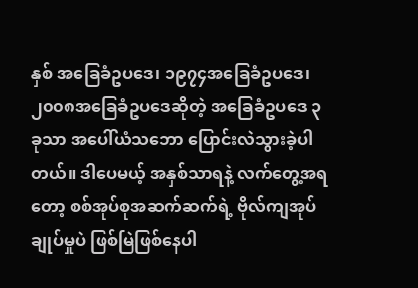နှစ် အခြေခံဥပဒေ၊ ၁၉၇၄အခြေခံဥပဒေ၊ ၂၀၀၈အခြေခံဥပဒေဆိုတဲ့ အခြေခံဥပဒေ ၃ခုသာ အပေါ်ယံသဘော ပြောင်းလဲသွားခဲ့ပါတယ်။ ဒါပေမယ့် အနှစ်သာရနဲ့ လက်တွေ့အရတော့ စစ်အုပ်စုအဆက်ဆက်ရဲ့ ဗိုလ်ကျအုပ်ချုပ်မှုပဲ ဖြစ်မြဲဖြစ်နေပါ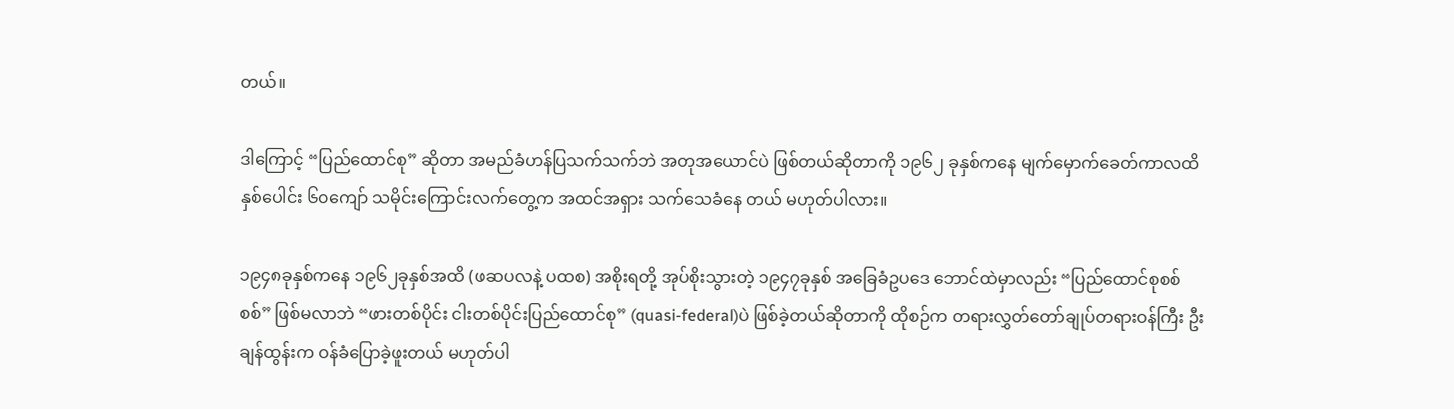တယ်။

ဒါကြောင့် “ပြည်ထောင်စု” ဆိုတာ အမည်ခံဟန်ပြသက်သက်ဘဲ အတုအယောင်ပဲ ဖြစ်တယ်ဆိုတာကို ၁၉၆၂ ခုနှစ်ကနေ မျက်မှောက်ခေတ်ကာလထိ နှစ်ပေါင်း ၆၀ကျော် သမိုင်းကြောင်းလက်တွေ့က အထင်အရှား သက်သေခံနေ တယ် မဟုတ်ပါလား။

၁၉၄၈ခုနှစ်ကနေ ၁၉၆၂ခုနှစ်အထိ (ဖဆပလနဲ့ ပထစ) အစိုးရတို့ အုပ်စိုးသွားတဲ့ ၁၉၄၇ခုနှစ် အခြေခံဥပဒေ ဘောင်ထဲမှာလည်း “ပြည်ထောင်စုစစ်စစ်” ဖြစ်မလာဘဲ “ဖားတစ်ပိုင်း ငါးတစ်ပိုင်းပြည်ထောင်စု” (quasi-federal)ပဲ ဖြစ်ခဲ့တယ်ဆိုတာကို ထိုစဉ်က တရားလွှတ်တော်ချုပ်တရားဝန်ကြီး ဦးချန်ထွန်းက ဝန်ခံပြောခဲ့ဖူးတယ် မဟုတ်ပါ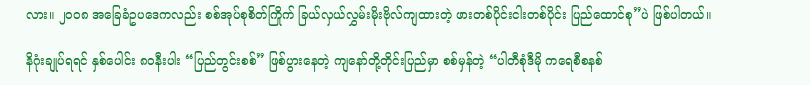လား။ ၂၀၀၈ အခြေခံဥပဒေကလည်း စစ်အုပ်စုစိတ်ကြိုက် ခြယ်လှယ်လွှမ်းမိုးဗိုလ်ကျထားတဲ့ ဖားတစ်ပိုင်းငါးတစ်ပိုင်း ပြည်ထောင်စု”ပဲ ဖြစ်ပါတယ်။

နိဂုံးချုပ်ရရင် နှစ်ပေါင်း ၈၀နီးပါး “ပြည်တွင်းစစ်” ဖြစ်ပွားနေတဲ့ ကျနော်တို့တိုင်းပြည်မှာ စစ်မှန်တဲ့ “ပါတီစုံဒီမို ကရေစီစနစ်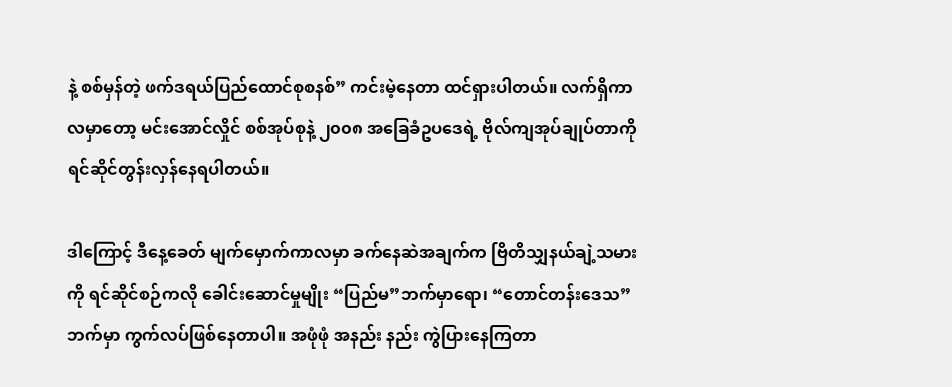နဲ့ စစ်မှန်တဲ့ ဖက်ဒရယ်ပြည်ထောင်စုစနစ်” ကင်းမဲ့နေတာ ထင်ရှားပါတယ်။ လက်ရှိကာလမှာတော့ မင်းအောင်လှိုင် စစ်အုပ်စုနဲ့ ၂၀၀၈ အခြေခံဥပဒေရဲ့ ဗိုလ်ကျအုပ်ချုပ်တာကို ရင်ဆိုင်တွန်းလှန်နေရပါတယ်။

ဒါကြောင့် ဒီနေ့ခေတ် မျက်မှောက်ကာလမှာ ခက်နေဆဲအချက်က ဗြိတိသျှနယ်ချဲ့သမားကို ရင်ဆိုင်စဉ်ကလို ခေါင်းဆောင်မှုမျိုး “ပြည်မ”ဘက်မှာရော၊ “တောင်တန်းဒေသ”ဘက်မှာ ကွက်လပ်ဖြစ်နေတာပါ။ အဖုံဖုံ အနည်း နည်း ကွဲပြားနေကြတာ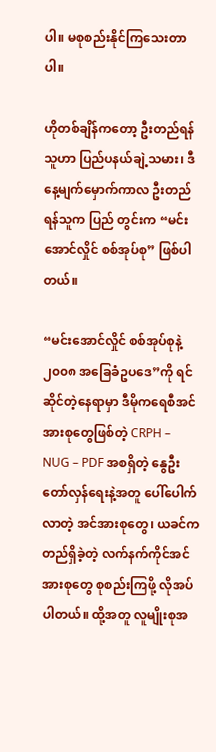ပါ။ မစုစည်းနိုင်ကြသေးတာပါ။

ဟိုတစ်ချိန်ကတော့ ဦးတည်ရန်သူဟာ ပြည်ပနယ်ချဲ့သမား၊ ဒီနေ့မျက်မှောက်ကာလ ဦးတည်ရန်သူက ပြည် တွင်းက “မင်းအောင်လှိုင် စစ်အုပ်စု” ဖြစ်ပါတယ်။

“မင်းအောင်လှိုင် စစ်အုပ်စုနဲ့ ၂၀၀၈ အခြေခံဥပဒေ”ကို ရင်ဆိုင်တဲ့နေရာမှာ ဒီမိုကရေစီအင်အားစုတွေဖြစ်တဲ့ CRPH – NUG – PDF အစရှိတဲ့ နွေဦးတော်လှန်ရေးနဲ့အတူ ပေါ်ပေါက်လာတဲ့ အင်အားစုတွေ၊ ယခင်က တည်ရှိခဲ့တဲ့ လက်နက်ကိုင်အင်အားစုတွေ စုစည်းကြဖို့ လိုအပ်ပါတယ်။ ထို့အတူ လူမျိုးစုအ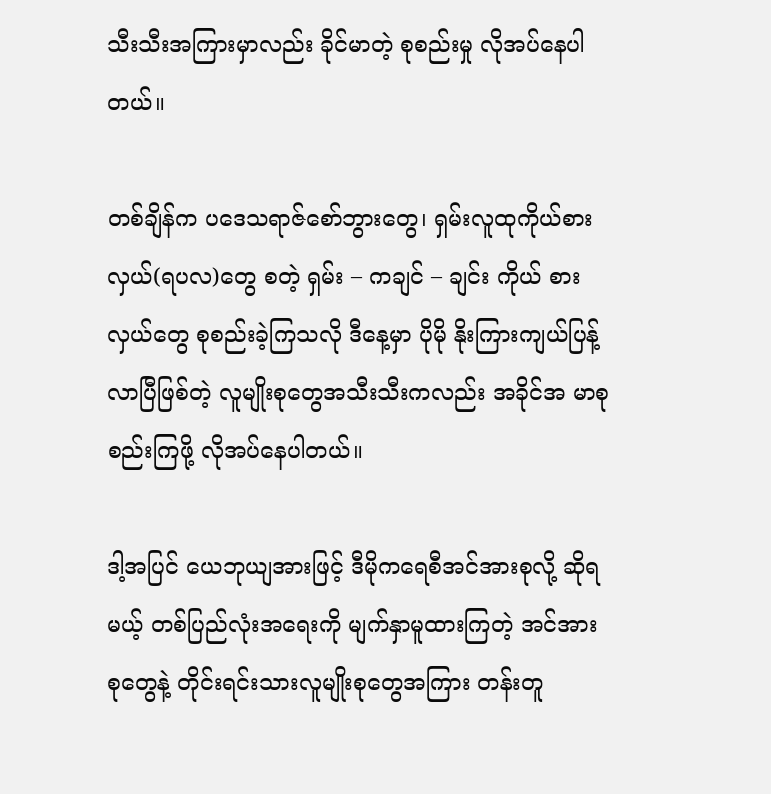သီးသီးအကြားမှာလည်း ခိုင်မာတဲ့ စုစည်းမှု လိုအပ်နေပါတယ်။

တစ်ချိန်က ပဒေသရာဇ်စော်ဘွားတွေ၊ ရှမ်းလူထုကိုယ်စားလှယ်(ရပလ)တွေ စတဲ့ ရှမ်း – ကချင် – ချင်း ကိုယ် စားလှယ်တွေ စုစည်းခဲ့ကြသလို ဒီနေ့မှာ ပိုမို နိုးကြားကျယ်ပြန့်လာပြီဖြစ်တဲ့ လူမျိုးစုတွေအသီးသီးကလည်း အခိုင်အ မာစုစည်းကြဖို့ လိုအပ်နေပါတယ်။

ဒါ့အပြင် ယေဘုယျအားဖြင့် ဒီမိုကရေစီအင်အားစုလို့ ဆိုရမယ့် တစ်ပြည်လုံးအရေးကို မျက်နှာမူထားကြတဲ့ အင်အားစုတွေနဲ့ တိုင်းရင်းသားလူမျိုးစုတွေအကြား တန်းတူ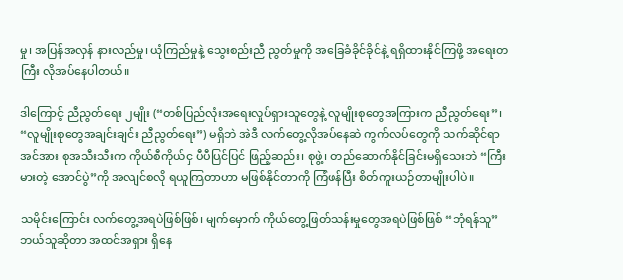မှု၊ အပြန်အလှန် နားလည်မှု၊ ယုံကြည်မှုနဲ့ သွေးစည်းညီ ညွတ်မှုကို အခြေခံခိုင်ခိုင်နဲ့ ရရှိထားနိုင်ကြဖို့ အရေးတကြီး လိုအပ်နေပါတယ်။

ဒါကြောင့် ညီညွတ်ရေး ၂မျိုး (“တစ်ပြည်လုံးအရေးလှုပ်ရှားသူတွေနဲ့ လူမျိုးစုတွေအကြားက ညီညွတ်ရေး”၊ “လူမျိုးစုတွေအချင်းချင်း ညီညွတ်ရေး”) မရှိဘဲ အဲဒီ လက်တွေ့လိုအပ်နေဆဲ ကွက်လပ်တွေကို သက်ဆိုင်ရာ အင်အား စုအသီးသီးက ကိုယ်စီကိုယ်ငှ ပီပီပြင်ပြင် ဖြည့်ဆည်း၊ စုဖွဲ့၊ တည်ဆောက်နိုင်ခြင်းမရှိသေးဘဲ “ကြီးမားတဲ့ အောင်ပွဲ”ကို အလျင်စလို ရယူကြတာဟာ မဖြစ်နိုင်တာကို ကြံဖန်ပြီး စိတ်ကူးယဉ်တာမျိုးပါပဲ။

သမိုင်းကြောင်း လက်တွေ့အရပဲဖြစ်ဖြစ်၊ မျက်မှောက် ကိုယ်တွေ့ဖြတ်သန်းမှုတွေအရပဲဖြစ်ဖြစ် “ဘုံရန်သူ” ဘယ်သူဆိုတာ အထင်အရှား ရှိနေ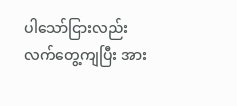ပါသော်ငြားလည်း လက်တွေ့ကျပြီး အား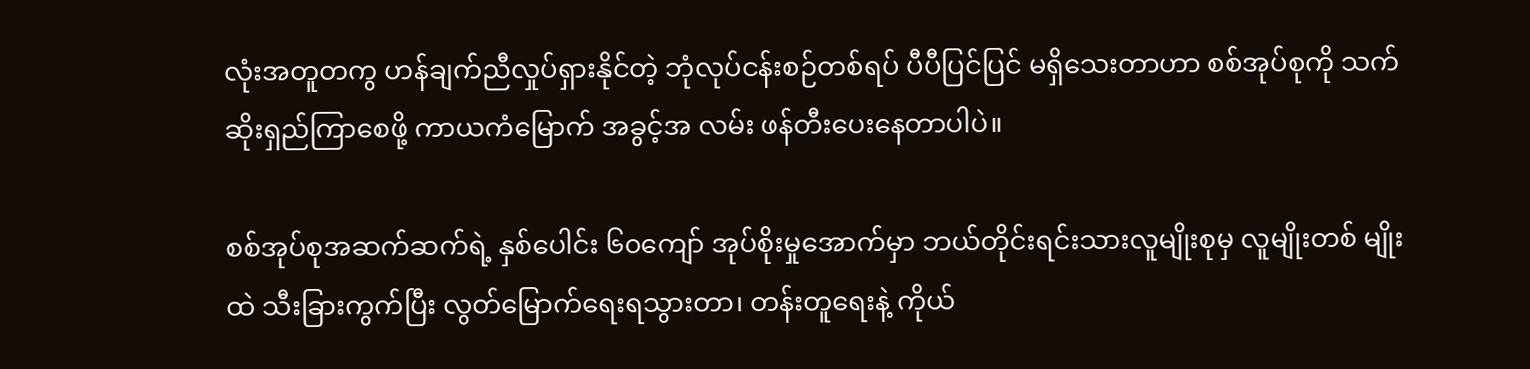လုံးအတူတကွ ဟန်ချက်ညီလှုပ်ရှားနိုင်တဲ့ ဘုံလုပ်ငန်းစဉ်တစ်ရပ် ပီပီပြင်ပြင် မရှိသေးတာဟာ စစ်အုပ်စုကို သက်ဆိုးရှည်ကြာစေဖို့ ကာယကံမြောက် အခွင့်အ လမ်း ဖန်တီးပေးနေတာပါပဲ။

စစ်အုပ်စုအဆက်ဆက်ရဲ့ နှစ်ပေါင်း ၆၀ကျော် အုပ်စိုးမှုအောက်မှာ ဘယ်တိုင်းရင်းသားလူမျိုးစုမှ လူမျိုးတစ် မျိုးထဲ သီးခြားကွက်ပြီး လွတ်မြောက်ရေးရသွားတာ၊ တန်းတူရေးနဲ့ ကိုယ်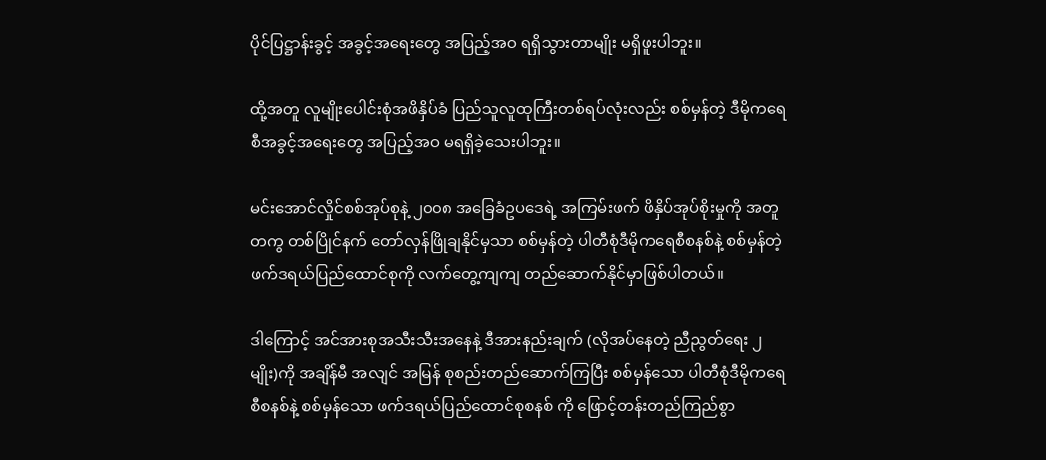ပိုင်ပြဋ္ဌာန်းခွင့် အခွင့်အရေးတွေ အပြည့်အဝ ရရှိသွားတာမျိုး မရှိဖူးပါဘူး။

ထို့အတူ လူမျိုးပေါင်းစုံအဖိနှိပ်ခံ ပြည်သူလူထုကြီးတစ်ရပ်လုံးလည်း စစ်မှန်တဲ့ ဒီမိုကရေစီအခွင့်အရေးတွေ အပြည့်အဝ မရရှိခဲ့သေးပါဘူး။

မင်းအောင်လှိုင်စစ်အုပ်စုနဲ့ ၂၀၀၈ အခြေခံဥပဒေရဲ့ အကြမ်းဖက် ဖိနှိပ်အုပ်စိုးမှုကို အတူတကွ တစ်ပြိုင်နက် တော်လှန်ဖြိုချနိုင်မှသာ စစ်မှန်တဲ့ ပါတီစုံဒီမိုကရေစီစနစ်နဲ့ စစ်မှန်တဲ့ ဖက်ဒရယ်ပြည်ထောင်စုကို လက်တွေ့ကျကျ တည်ဆောက်နိုင်မှာဖြစ်ပါတယ်။

ဒါကြောင့် အင်အားစုအသီးသီးအနေနဲ့ ဒီအားနည်းချက် (လိုအပ်နေတဲ့ ညီညွတ်ရေး ၂မျိုး)ကို အချိန်မီ အလျင် အမြန် စုစည်းတည်ဆောက်ကြပြီး စစ်မှန်သော ပါတီစုံဒီမိုကရေစီစနစ်နဲ့ စစ်မှန်သော ဖက်ဒရယ်ပြည်ထောင်စုစနစ် ကို ဖြောင့်တန်းတည်ကြည်စွာ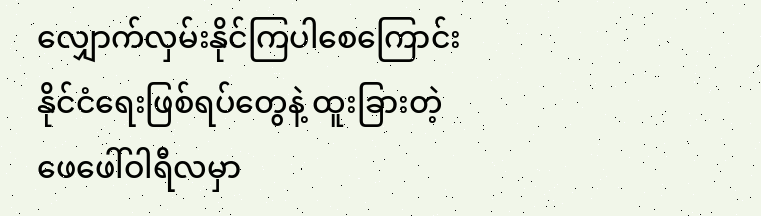လျှောက်လှမ်းနိုင်ကြပါစေကြောင်း နိုင်ငံရေးဖြစ်ရပ်တွေနဲ့ ထူးခြားတဲ့ ဖေဖေါ်ဝါရီလမှာ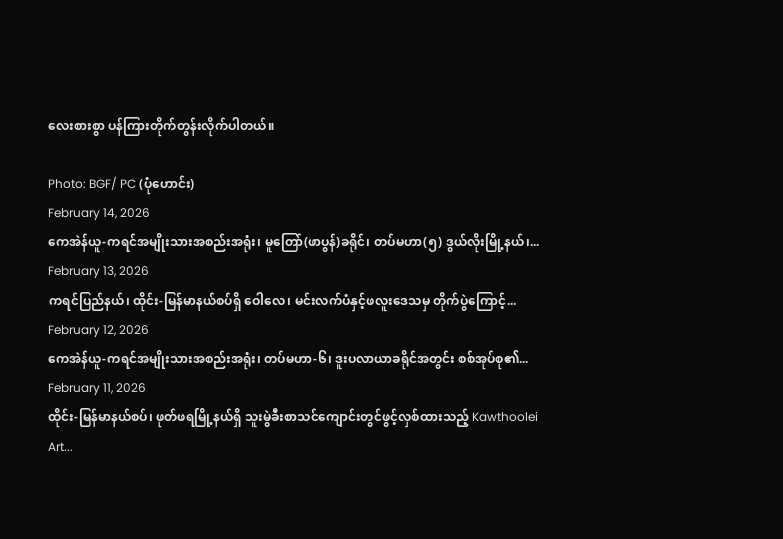လေးစားစွာ ပန်ကြားတိုက်တွန်းလိုက်ပါတယ်။

Photo: BGF/ PC (ပုံဟောင်း)
February 14, 2026
ကေအဲန်ယူ-ကရင်အမျိုးသားအစည်းအရုံး၊ မူတြော်(ဖာပွန်)ခရိုင်၊ တပ်မဟာ(၅) ဒွယ်လိုးမြို့နယ်၊...
February 13, 2026
ကရင်ပြည်နယ်၊ ထိုင်း-မြန်မာနယ်စပ်ရှိ ဝေါလေ၊ ‌‌မင်းလက်ပံနှင့်ဖလူးဒေသမှ တိုက်ပွဲကြောင့်...
February 12, 2026
ကေအဲန်ယူ-ကရင်အမျိုးသားအစည်းအရုံး၊ တပ်မဟာ-၆၊ ဒူးပလာယာခရိုင်အတွင်း စစ်အုပ်စု၏...
February 11, 2026
ထိုင်း-မြန်မာနယ်စပ်၊ ဖုတ်ဖရမြို့နယ်ရှိ သူးမွဲခီးစာသင်ကျောင်းတွင်ဖွင့်လှစ်ထားသည့် Kawthoolei Art...